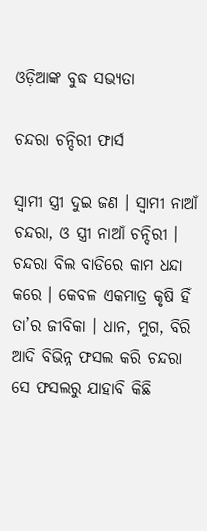ଓଡ଼ିଆଙ୍କ ବୁଦ୍ଧ ସଭ୍ୟତା

ଚନ୍ଦରା ଚନ୍ଦିରୀ ଫାର୍ସ

ସ୍ୱାମୀ ସ୍ତ୍ରୀ ଦୁଇ ଜଣ । ସ୍ୱାମୀ ନାଆଁ ଚନ୍ଦରା, ଓ ସ୍ତ୍ରୀ ନାଆଁ ଚନ୍ଦିରୀ । ଚନ୍ଦରା ବିଲ ବାଡିରେ କାମ ଧନ୍ଦା କରେ । କେବଳ ଏକମାତ୍ର କୃଷି ହିଁ ତା’ର ଜୀବିକା । ଧାନ, ମୁଗ, ବିରି ଆଦି ବିଭିନ୍ନ ଫସଲ କରି ଚନ୍ଦରା ସେ ଫସଲରୁ ଯାହାବି କିଛି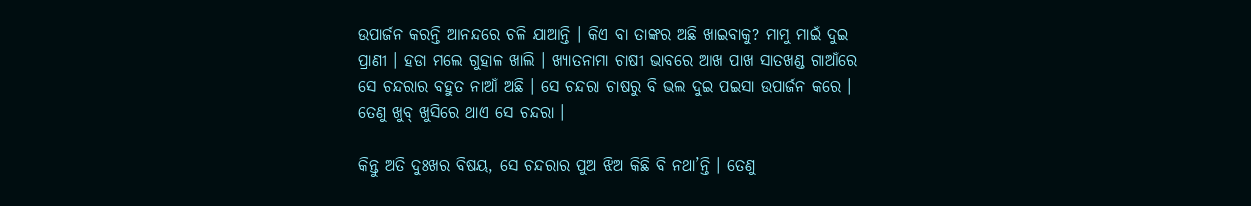ଉପାର୍ଜନ କରନ୍ତି ଆନନ୍ଦରେ ଚଳି ଯାଆନ୍ତି । କିଏ ବା ତାଙ୍କର ଅଛି ଖାଇବାକୁ? ମାମୁ ମାଇଁ ଦୁଇ ପ୍ରାଣୀ । ହଡା ମଲେ ଗୁହାଳ ଖାଲି । ଖ୍ୟାତନାମା ଚାଷୀ ଭାବରେ ଆଖ ପାଖ ସାତଖଣ୍ଡ ଗାଆଁରେ ସେ ଚନ୍ଦରାର ବହୁତ ନାଆଁ ଅଛି । ସେ ଚନ୍ଦରା ଚାଷରୁ ବି ଭଲ ଦୁଇ ପଇସା ଉପାର୍ଜନ କରେ । ତେଣୁ ଖୁବ୍ ଖୁସିରେ ଥାଏ ସେ ଚନ୍ଦରା ।

କିନ୍ତୁ ଅତି ଦୁଃଖର ବିଷୟ, ସେ ଚନ୍ଦରାର ପୁଅ ଝିଅ କିଛି ବି ନଥା’ନ୍ତି । ତେଣୁ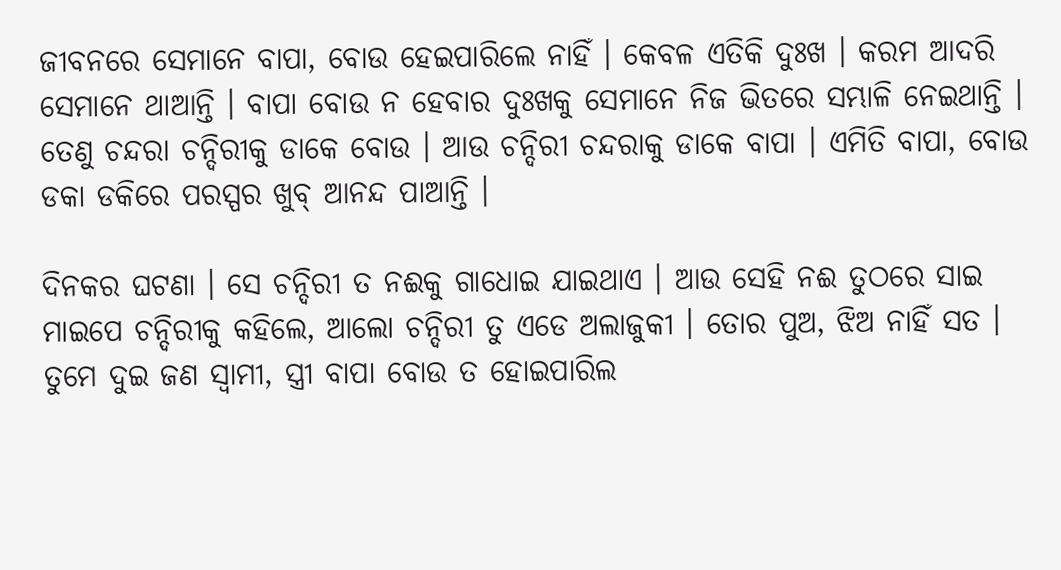ଜୀବନରେ ସେମାନେ ବାପା, ବୋଉ ହେଇପାରିଲେ ନାହିଁ । କେବଳ ଏତିକି ଦୁଃଖ । କରମ ଆଦରି ସେମାନେ ଥାଆନ୍ତି । ବାପା ବୋଉ ନ ହେବାର ଦୁଃଖକୁ ସେମାନେ ନିଜ ଭିତରେ ସମ୍ଭାଳି ନେଇଥାନ୍ତି । ତେଣୁ ଚନ୍ଦରା ଚନ୍ଦିରୀକୁ ଡାକେ ବୋଉ । ଆଉ ଚନ୍ଦିରୀ ଚନ୍ଦରାକୁ ଡାକେ ବାପା । ଏମିତି ବାପା, ବୋଉ ଡକା ଡକିରେ ପରସ୍ପର ଖୁବ୍ ଆନନ୍ଦ ପାଆନ୍ତି ।

ଦିନକର ଘଟଣା । ସେ ଚନ୍ଦିରୀ ତ ନଈକୁ ଗାଧୋଇ ଯାଇଥାଏ । ଆଉ ସେହି ନଈ ତୁଠରେ ସାଇ ମାଇପେ ଚନ୍ଦିରୀକୁ କହିଲେ, ଆଲୋ ଚନ୍ଦିରୀ ତୁ ଏଡେ ଅଲାଜୁକୀ । ତୋର ପୁଅ, ଝିଅ ନାହିଁ ସତ । ତୁମେ ଦୁଇ ଜଣ ସ୍ୱାମୀ, ସ୍ତ୍ରୀ ବାପା ବୋଉ ତ ହୋଇପାରିଲ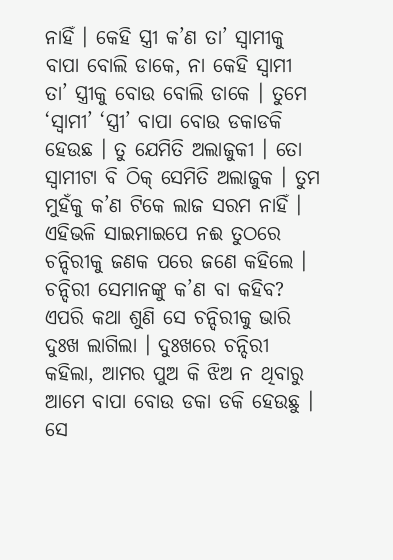ନାହିଁ । କେହି ସ୍ତ୍ରୀ କ’ଣ ତା’ ସ୍ୱାମୀକୁ ବାପା ବୋଲି ଡାକେ, ନା କେହି ସ୍ୱାମୀ ତା’ ସ୍ତ୍ରୀକୁ ବୋଉ ବୋଲି ଡାକେ । ତୁମେ ‘ସ୍ୱାମୀ’ ‘ସ୍ତ୍ରୀ’ ବାପା ବୋଉ ଡକାଡକି ହେଉଛ । ତୁ ଯେମିତି ଅଲାଜୁକୀ । ତୋ ସ୍ୱାମୀଟା ବି ଠିକ୍ ସେମିତି ଅଲାଜୁକ । ତୁମ ମୁହଁକୁ କ’ଣ ଟିକେ ଲାଜ ସରମ ନାହିଁ । ଏହିଭଳି ସାଇମାଇପେ ନଈ ତୁଠରେ ଚନ୍ଦିରୀକୁ ଜଣକ ପରେ ଜଣେ କହିଲେ । ଚନ୍ଦିରୀ ସେମାନଙ୍କୁ କ’ଣ ବା କହିବ? ଏପରି କଥା ଶୁଣି ସେ ଚନ୍ଦିରୀକୁ ଭାରି ଦୁଃଖ ଲାଗିଲା । ଦୁଃଖରେ ଚନ୍ଦିରୀ କହିଲା, ଆମର ପୁଅ କି ଝିଅ ନ ଥିବାରୁ ଆମେ ବାପା ବୋଉ ଡକା ଡକି ହେଉଛୁ । ସେ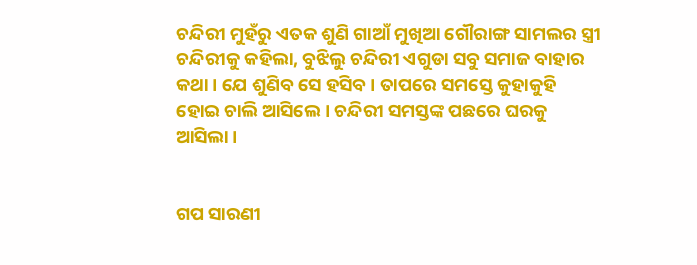ଚନ୍ଦିରୀ ମୁହଁରୁ ଏତକ ଶୁଣି ଗାଆଁ ମୁଖିଆ ଗୌରାଙ୍ଗ ସାମଲର ସ୍ତ୍ରୀ ଚନ୍ଦିରୀକୁ କହିଲା, ବୁଝିଲୁ ଚନ୍ଦିରୀ ଏଗୁଡା ସବୁ ସମାଜ ବାହାର କଥା । ଯେ ଶୁଣିବ ସେ ହସିବ । ତାପରେ ସମସ୍ତେ କୁହାକୁହି ହୋଇ ଚାଲି ଆସିଲେ । ଚନ୍ଦିରୀ ସମସ୍ତଙ୍କ ପଛରେ ଘରକୁ ଆସିଲା ।


ଗପ ସାରଣୀ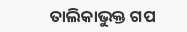ତାଲିକାଭୁକ୍ତ ଗପ